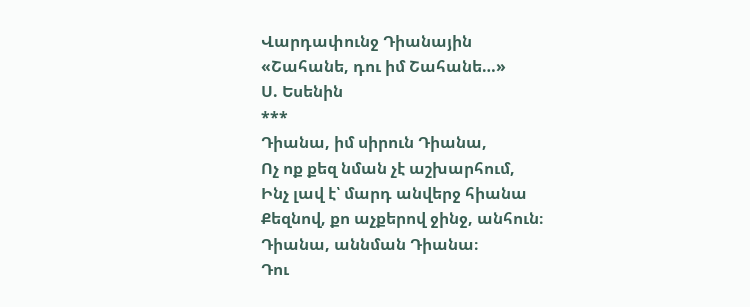Վարդափունջ Դիանային
«Շահանե, դու իմ Շահանե…»
Ս. Եսենին
***
Դիանա, իմ սիրուն Դիանա,
Ոչ ոք քեզ նման չէ աշխարհում,
Ինչ լավ է՝ մարդ անվերջ հիանա
Քեզնով, քո աչքերով ջինջ, անհուն։
Դիանա, աննման Դիանա։
Դու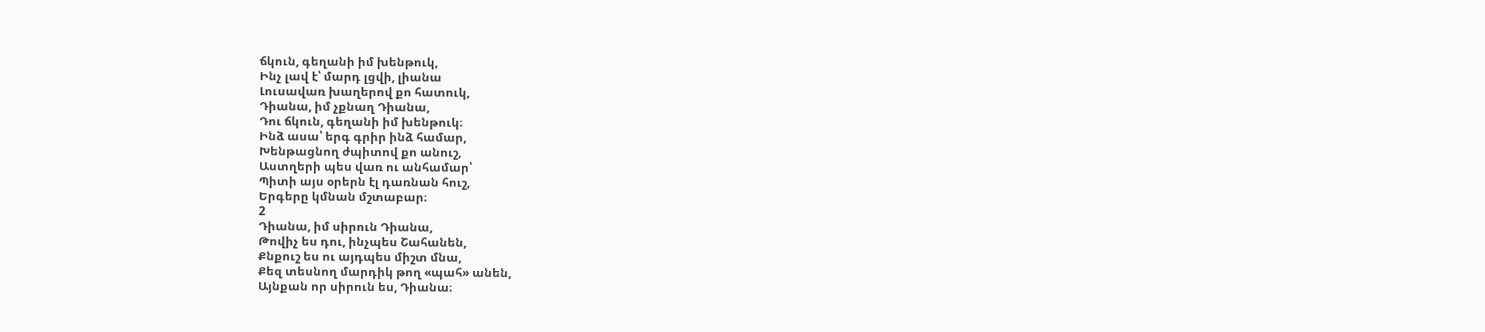ճկուն, գեղանի իմ խենթուկ,
Ինչ լավ է՝ մարդ լցվի, լիանա
Լուսավառ խաղերով քո հատուկ,
Դիանա, իմ չքնաղ Դիանա,
Դու ճկուն, գեղանի իմ խենթուկ։
Ինձ ասա՝ երգ գրիր ինձ համար,
Խենթացնող ժպիտով քո անուշ,
Աստղերի պես վառ ու անհամար՝
Պիտի այս օրերն էլ դառնան հուշ,
Երգերը կմնան մշտաբար։
2
Դիանա, իմ սիրուն Դիանա,
Թովիչ ես դու, ինչպես Շահանեն,
Քնքուշ ես ու այդպես միշտ մնա,
Քեզ տեսնող մարդիկ թող «պահ» անեն,
Այնքան որ սիրուն ես, Դիանա։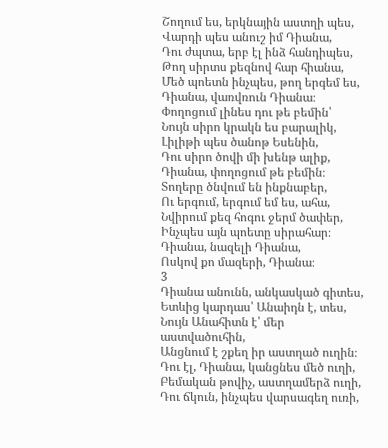Շողում ես, երկնային աստղի պես,
Վարդի պես անուշ իմ Դիանա,
Դու ժպտա, երբ էլ ինձ հանդիպես,
Թող սիրտս քեզնով հար հիանա,
Մեծ պոետն ինչպես, թող երգեմ ես,
Դիանա, վառվռուն Դիանա։
Փողոցում լինես դու թե բեմին՝
Նույն սիրո կրակն ես բարալիկ,
Լիլիթի պես ծանոթ Եսենին,
Դու սիրո ծովի մի խենթ ալիք,
Դիանա, փողոցում թե բեմին։
Տողերը ծնվում են ինքնաբեր,
Ու երգում, երգում եմ ես, ահա,
Նվիրում քեզ հոգու ջերմ ծափեր,
Ինչպես այն պոետը սիրահար։
Դիանա, նազելի Դիանա,
Ոսկով քո մազերի, Դիանա։
3
Դիանա անունն, անկասկած գիտես,
Ետևից կարդաս՝ Անաիդն է, տես,
Նույն Անահիտն է՝ մեր աստվածուհին,
Անցնում է շքեղ իր աստղած ուղին։
Դու էլ, Դիանա, կանցնես մեծ ուղի,
Բեմական թովիչ, աստղամերձ ուղի,
Դու ճկուն, ինչպես վարսագեղ ուռի,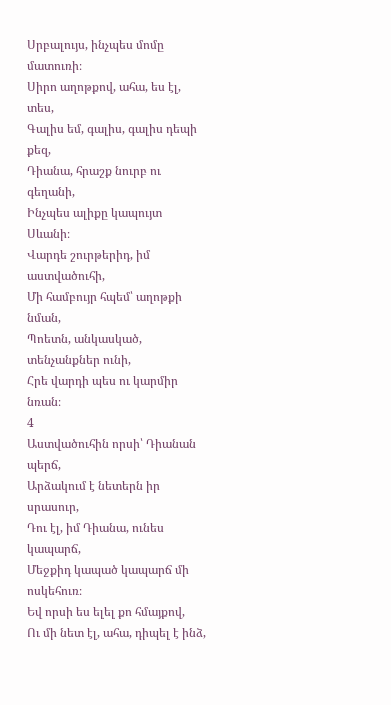Սրբալույս, ինչպես մոմը մատուռի։
Սիրո աղոթքով, ահա, ես էլ, տես,
Գալիս եմ, գալիս, գալիս դեպի քեզ,
Դիանա, հրաշք նուրբ ու գեղանի,
Ինչպես ալիքը կապույտ Սևանի։
Վարդե շուրթերիդ, իմ աստվածուհի,
Մի համբույր հպեմ՝ աղոթքի նման,
Պոետն, անկասկած, տենչանքներ ունի,
Հրե վարդի պես ու կարմիր նռան։
4
Աստվածուհին որսի՝ Դիանան պերճ,
Արձակում է նետերն իր սրասուր,
Դու էլ, իմ Դիանա, ունես կապարճ,
Մեջքիդ կապած կապարճ մի ոսկեհուռ։
Եվ որսի ես ելել քո հմայքով,
Ու մի նետ էլ, ահա, դիպել է ինձ,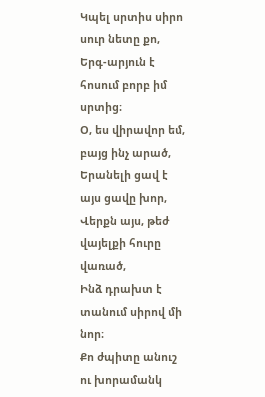Կպել սրտիս սիրո սուր նետը քո,
Երգ-արյուն է հոսում բորբ իմ սրտից։
Օ, ես վիրավոր եմ, բայց ինչ արած,
Երանելի ցավ է այս ցավը խոր,
Վերքն այս, թեժ վայելքի հուրը վառած,
Ինձ դրախտ է տանում սիրով մի նոր։
Քո ժպիտը անուշ ու խորամանկ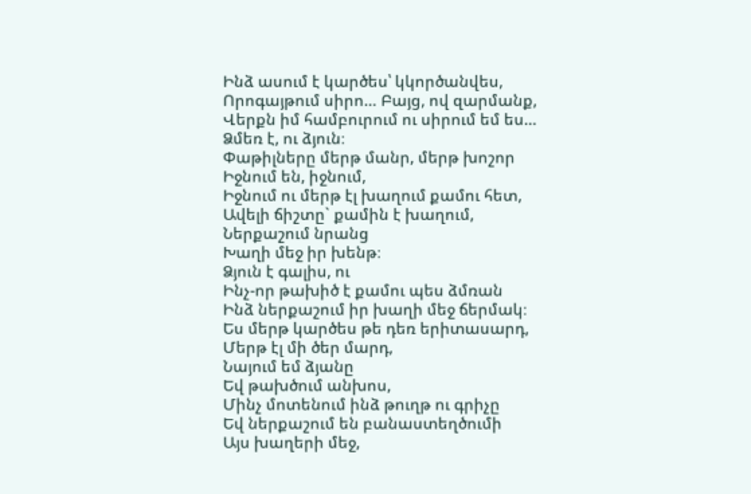Ինձ ասում է կարծես՝ կկործանվես,
Որոգայթում սիրո… Բայց, ով զարմանք,
Վերքն իմ համբուրում ու սիրում եմ ես…
Ձմեռ է, ու ձյուն։
Փաթիլները մերթ մանր, մերթ խոշոր
Իջնում են, իջնում,
Իջնում ու մերթ էլ խաղում քամու հետ,
Ավելի ճիշտը` քամին է խաղում,
Ներքաշում նրանց
Խաղի մեջ իր խենթ։
Ձյուն է գալիս, ու
Ինչ-որ թախիծ է քամու պես ձմռան
Ինձ ներքաշում իր խաղի մեջ ճերմակ։
Ես մերթ կարծես թե դեռ երիտասարդ,
Մերթ էլ մի ծեր մարդ,
Նայում եմ ձյանը
Եվ թախծում անխոս,
Մինչ մոտենում ինձ թուղթ ու գրիչը
Եվ ներքաշում են բանաստեղծումի
Այս խաղերի մեջ,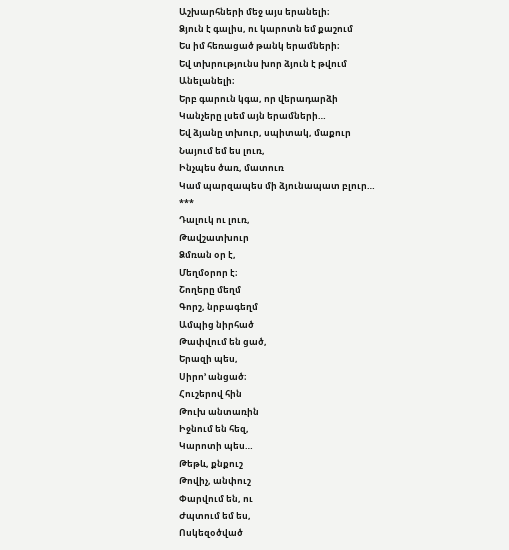Աշխարհների մեջ այս երանելի։
Ձյուն է գալիս, ու կարոտն եմ քաշում
Ես իմ հեռացած թանկ երամների։
Եվ տխրությունս խոր ձյուն է թվում
Անելանելի։
Երբ գարուն կգա, որ վերադարձի
Կանչերը լսեմ այն երամների…
Եվ ձյանը տխուր, սպիտակ, մաքուր
Նայում եմ ես լուռ,
Ինչպես ծառ, մատուռ
Կամ պարզապես մի ձյունապատ բլուր…
***
Դալուկ ու լուռ,
Թավշատխուր
Ձմռան օր է,
Մեղմօրոր է։
Շողերը մեղմ
Գորշ, նրբագեղմ
Ամպից նիրհած
Թափվում են ցած,
Երազի պես,
Սիրո’ անցած։
Հուշերով հին
Թուխ անտառին
Իջնում են հեզ,
Կարոտի պես…
Թեթև, քնքուշ
Թովիչ, անփուշ
Փարվում են, ու
Ժպտում եմ ես,
Ոսկեզօծված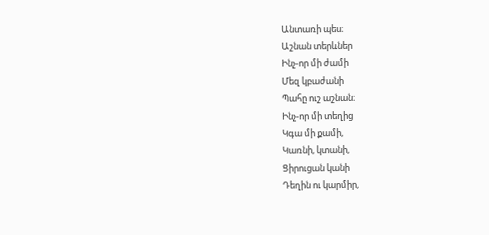Անտառի պես։
Աշնան տերևներ
Ինչ-որ մի ժամի
Մեզ կբաժանի
Պահը ուշ աշնան։
Ինչ-որ մի տեղից
Կգա մի քամի,
Կառնի, կտանի,
Ցիրուցան կանի
Դեղին ու կարմիր,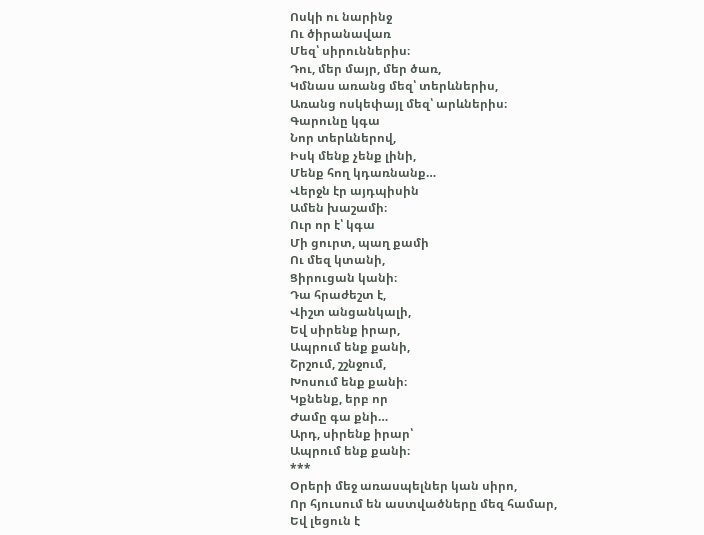Ոսկի ու նարինջ
Ու ծիրանավառ
Մեզ՝ սիրուններիս։
Դու, մեր մայր, մեր ծառ,
Կմնաս առանց մեզ՝ տերևներիս,
Առանց ոսկեփայլ մեզ՝ արևներիս։
Գարունը կգա
Նոր տերևներով,
Իսկ մենք չենք լինի,
Մենք հող կդառնանք…
Վերջն էր այդպիսին
Ամեն խաշամի։
Ուր որ է՝ կգա
Մի ցուրտ, պաղ քամի
Ու մեզ կտանի,
Ցիրուցան կանի։
Դա հրաժեշտ է,
Վիշտ անցանկալի,
Եվ սիրենք իրար,
Ապրում ենք քանի,
Շրշում, շշնջում,
Խոսում ենք քանի։
Կքնենք, երբ որ
Ժամը գա քնի…
Արդ, սիրենք իրար՝
Ապրում ենք քանի։
***
Օրերի մեջ առասպելներ կան սիրո,
Որ հյուսում են աստվածները մեզ համար,
Եվ լեցուն է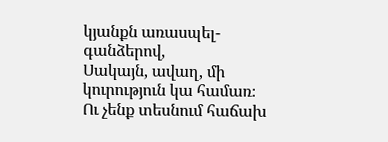կյանքն առասպել-գանձերով,
Սակայն, ավաղ, մի կուրություն կա համառ։
Ու չենք տեսնում հաճախ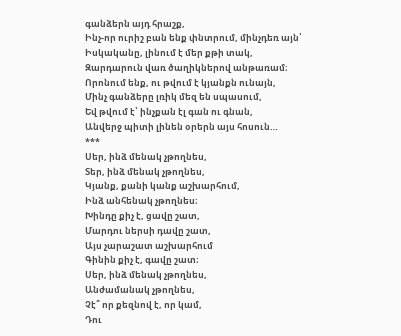գանձերն այդ հրաշք,
Ինչ-որ ուրիշ բան ենք փնտրում, մինչդեռ այն՝
Իսկականը, լինում է մեր քթի տակ,
Զարդարուն վառ ծաղիկներով անթառամ։
Որոնում ենք, ու թվում է կյանքն ունայն,
Մինչ գանձերը լռիկ մեզ են սպասում,
Եվ թվում է՝ ինչքան էլ գան ու գնան,
Անվերջ պիտի լինեն օրերն այս հոսուն…
***
Սեր, ինձ մենակ չթողնես,
Տեր, ինձ մենակ չթողնես,
Կյանք, քանի կանք աշխարհում,
Ինձ անհենակ չթողնես։
Խինդը քիչ է, ցավը շատ,
Մարդու ներսի դավը շատ,
Այս չարաշատ աշխարհում
Գինին քիչ է, գավը շատ։
Սեր, ինձ մենակ չթողնես,
Անժամանակ չթողնես,
Չէ՞ որ քեզնով է, որ կամ,
Դու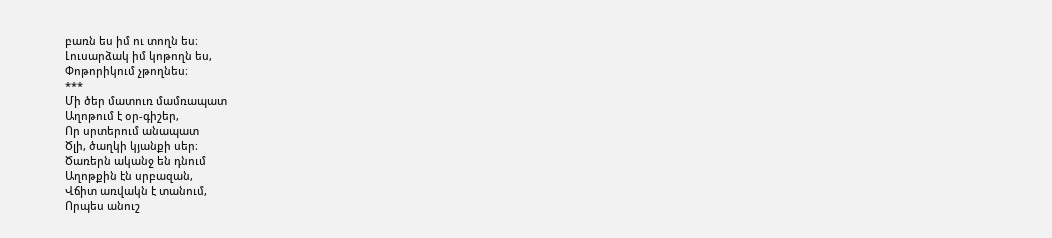բառն ես իմ ու տողն ես։
Լուսարձակ իմ կոթողն ես,
Փոթորիկում չթողնես։
***
Մի ծեր մատուռ մամռապատ
Աղոթում է օր-գիշեր,
Որ սրտերում անապատ
Ծլի, ծաղկի կյանքի սեր։
Ծառերն ականջ են դնում
Աղոթքին էն սրբազան,
Վճիտ առվակն է տանում,
Որպես անուշ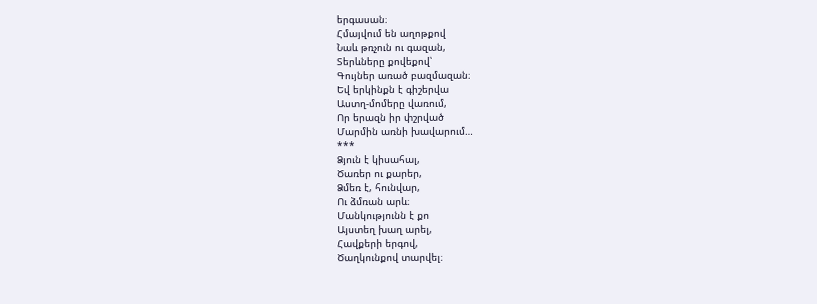երգասան։
Հմայվում են աղոթքով
Նաև թռչուն ու գազան,
Տերևները քովեքով՝
Գույներ առած բազմազան։
Եվ երկինքն է գիշերվա
Աստղ-մոմերը վառում,
Որ երազն իր փշրված
Մարմին առնի խավարում…
***
Ձյուն է կիսահալ,
Ծառեր ու քարեր,
Ձմեռ է, հունվար,
Ու ձմռան արև։
Մանկությունն է քո
Այստեղ խաղ արել,
Հավքերի երգով,
Ծաղկունքով տարվել։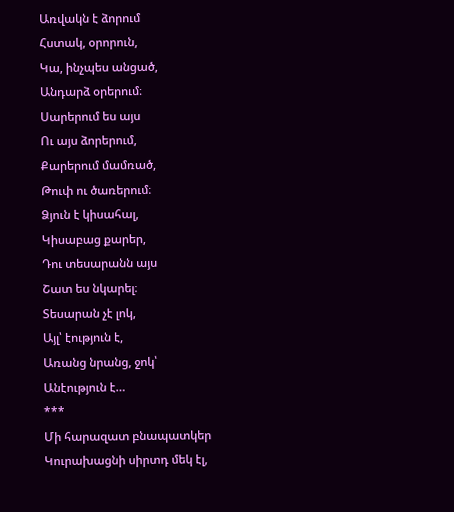Առվակն է ձորում
Հստակ, օրորուն,
Կա, ինչպես անցած,
Անդարձ օրերում։
Սարերում ես այս
Ու այս ձորերում,
Քարերում մամռած,
Թուփ ու ծառերում։
Ձյուն է կիսահալ,
Կիսաբաց քարեր,
Դու տեսարանն այս
Շատ ես նկարել։
Տեսարան չէ լոկ,
Այլ՝ էություն է,
Առանց նրանց, ջոկ՝
Անէություն է…
***
Մի հարազատ բնապատկեր
Կուրախացնի սիրտդ մեկ էլ,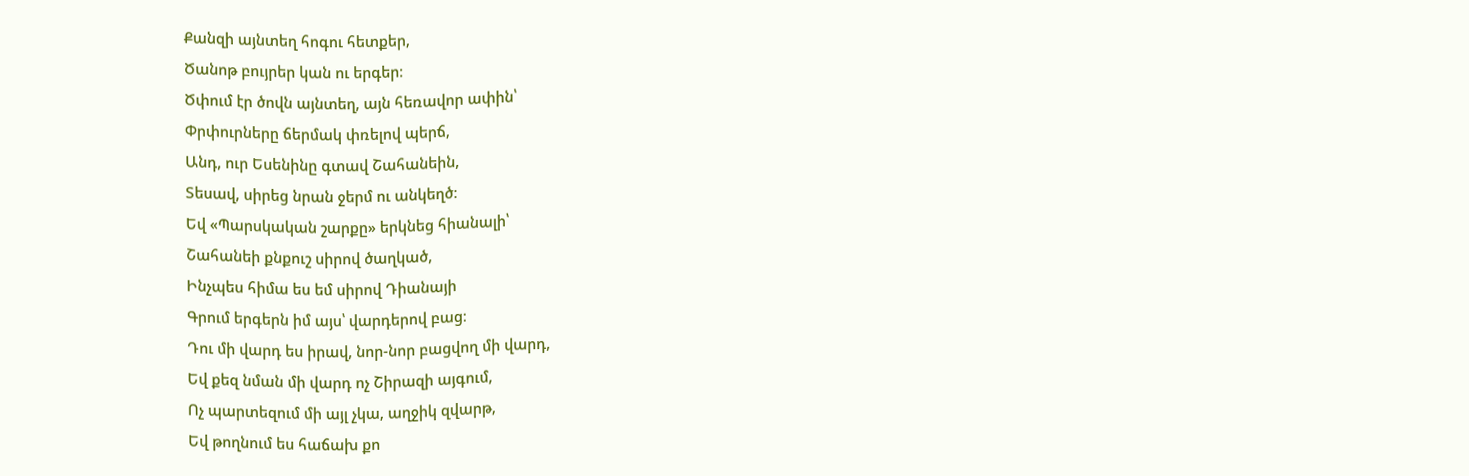Քանզի այնտեղ հոգու հետքեր,
Ծանոթ բույրեր կան ու երգեր։
Ծփում էր ծովն այնտեղ, այն հեռավոր ափին՝
Փրփուրները ճերմակ փռելով պերճ,
Անդ, ուր Եսենինը գտավ Շահանեին,
Տեսավ, սիրեց նրան ջերմ ու անկեղծ։
Եվ «Պարսկական շարքը» երկնեց հիանալի՝
Շահանեի քնքուշ սիրով ծաղկած,
Ինչպես հիմա ես եմ սիրով Դիանայի
Գրում երգերն իմ այս՝ վարդերով բաց։
Դու մի վարդ ես իրավ, նոր-նոր բացվող մի վարդ,
Եվ քեզ նման մի վարդ ոչ Շիրազի այգում,
Ոչ պարտեզում մի այլ չկա, աղջիկ զվարթ,
Եվ թողնում ես հաճախ քո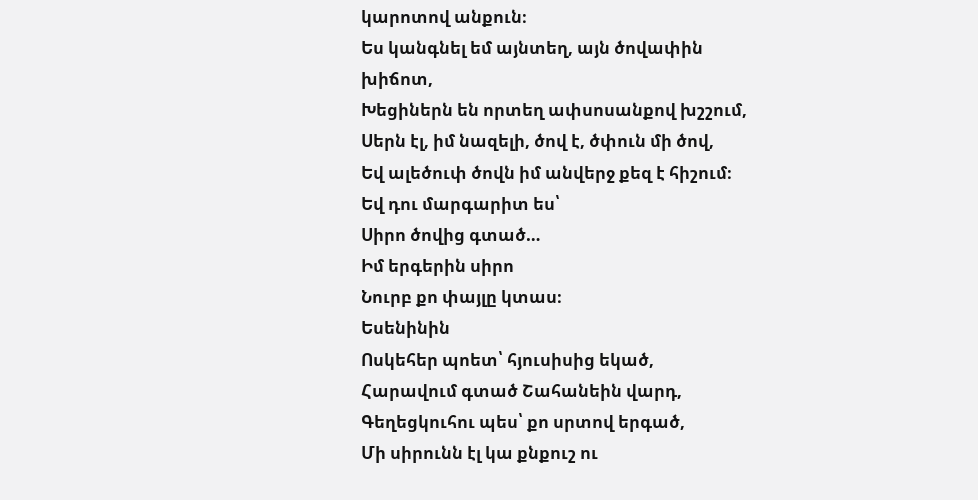կարոտով անքուն։
Ես կանգնել եմ այնտեղ, այն ծովափին խիճոտ,
Խեցիներն են որտեղ ափսոսանքով խշշում,
Սերն էլ, իմ նազելի, ծով է, ծփուն մի ծով,
Եվ ալեծուփ ծովն իմ անվերջ քեզ է հիշում։
Եվ դու մարգարիտ ես՝
Սիրո ծովից գտած…
Իմ երգերին սիրո
Նուրբ քո փայլը կտաս։
Եսենինին
Ոսկեհեր պոետ՝ հյուսիսից եկած,
Հարավում գտած Շահանեին վարդ,
Գեղեցկուհու պես՝ քո սրտով երգած,
Մի սիրունն էլ կա քնքուշ ու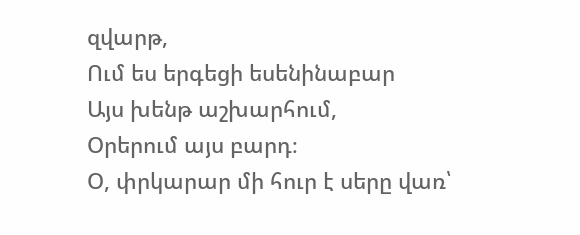զվարթ,
Ում ես երգեցի եսենինաբար
Այս խենթ աշխարհում,
Օրերում այս բարդ։
Օ, փրկարար մի հուր է սերը վառ՝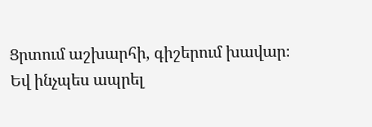Ցրտում աշխարհի, գիշերում խավար։
Եվ ինչպես ապրել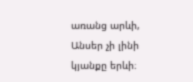առանց արևի,
Անսեր չի լինի կյանքը երևի։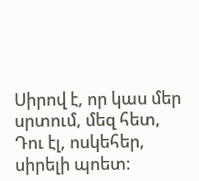Սիրով է, որ կաս մեր սրտում, մեզ հետ,
Դու էլ, ոսկեհեր, սիրելի պոետ։